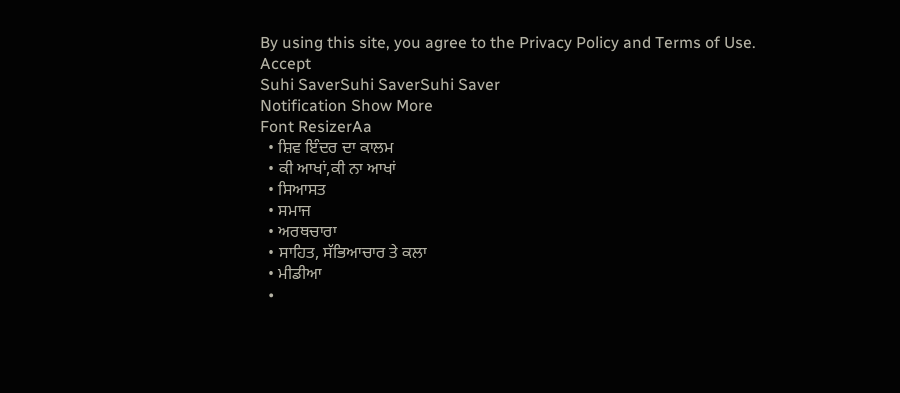By using this site, you agree to the Privacy Policy and Terms of Use.
Accept
Suhi SaverSuhi SaverSuhi Saver
Notification Show More
Font ResizerAa
  • ਸ਼ਿਵ ਇੰਦਰ ਦਾ ਕਾਲਮ
  • ਕੀ ਆਖਾਂ,ਕੀ ਨਾ ਆਖਾਂ
  • ਸਿਆਸਤ
  • ਸਮਾਜ
  • ਅਰਥਚਾਰਾ
  • ਸਾਹਿਤ, ਸੱਭਿਆਚਾਰ ਤੇ ਕਲਾ
  • ਮੀਡੀਆ
  •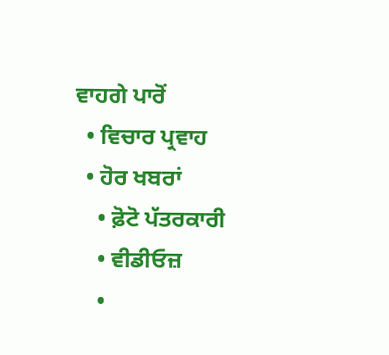ਵਾਹਗੇ ਪਾਰੋਂ
  • ਵਿਚਾਰ ਪ੍ਰਵਾਹ
  • ਹੋਰ ਖਬਰਾਂ
    • ਫ਼ੋਟੋ ਪੱਤਰਕਾਰੀ
    • ਵੀਡੀਓਜ਼
    •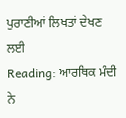ਪੁਰਾਣੀਆਂ ਲਿਖਤਾਂ ਦੇਖਣ ਲਈ
Reading: ਆਰਥਿਕ ਮੰਦੀ ਨੇ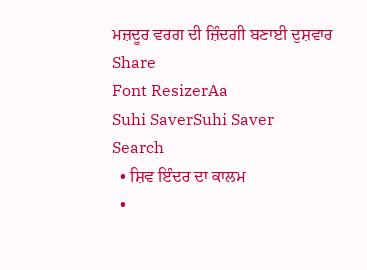ਮਜ਼ਦੂਰ ਵਰਗ ਦੀ ਜ਼ਿੰਦਗੀ ਬਣਾਈ ਦੁਸ਼ਵਾਰ
Share
Font ResizerAa
Suhi SaverSuhi Saver
Search
  • ਸ਼ਿਵ ਇੰਦਰ ਦਾ ਕਾਲਮ
  •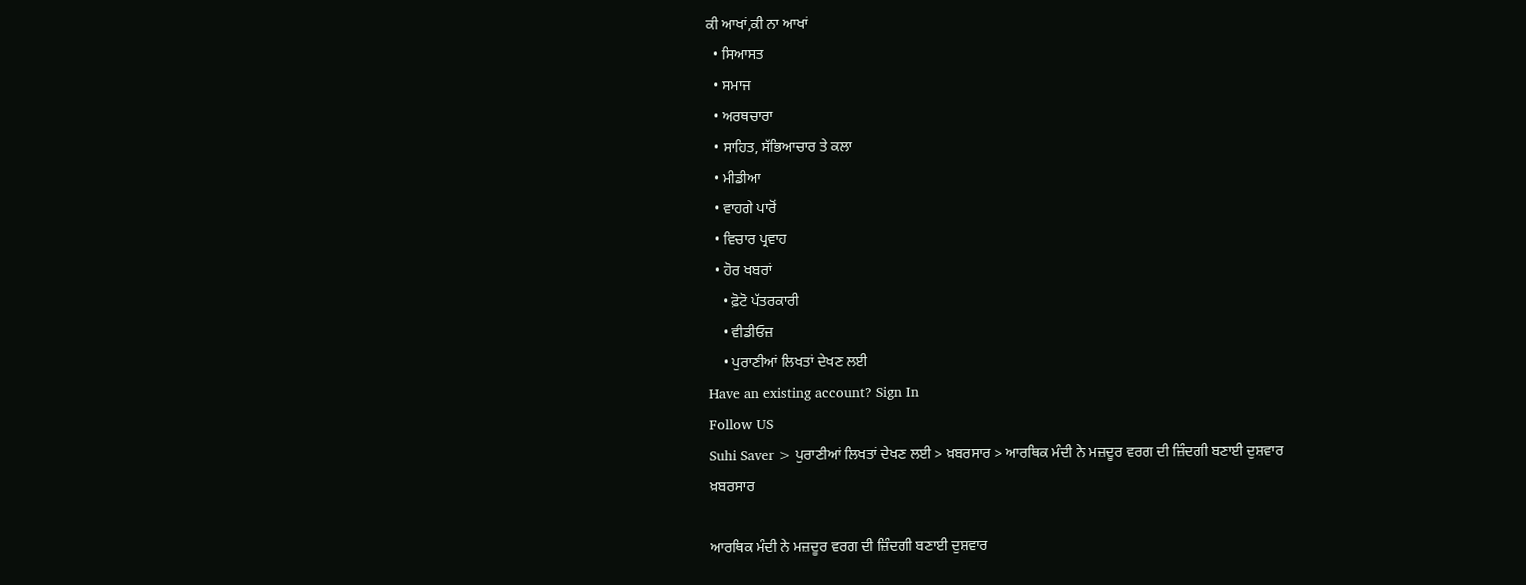ਕੀ ਆਖਾਂ,ਕੀ ਨਾ ਆਖਾਂ
  • ਸਿਆਸਤ
  • ਸਮਾਜ
  • ਅਰਥਚਾਰਾ
  • ਸਾਹਿਤ, ਸੱਭਿਆਚਾਰ ਤੇ ਕਲਾ
  • ਮੀਡੀਆ
  • ਵਾਹਗੇ ਪਾਰੋਂ
  • ਵਿਚਾਰ ਪ੍ਰਵਾਹ
  • ਹੋਰ ਖਬਰਾਂ
    • ਫ਼ੋਟੋ ਪੱਤਰਕਾਰੀ
    • ਵੀਡੀਓਜ਼
    • ਪੁਰਾਣੀਆਂ ਲਿਖਤਾਂ ਦੇਖਣ ਲਈ
Have an existing account? Sign In
Follow US
Suhi Saver > ਪੁਰਾਣੀਆਂ ਲਿਖਤਾਂ ਦੇਖਣ ਲਈ > ਖ਼ਬਰਸਾਰ > ਆਰਥਿਕ ਮੰਦੀ ਨੇ ਮਜ਼ਦੂਰ ਵਰਗ ਦੀ ਜ਼ਿੰਦਗੀ ਬਣਾਈ ਦੁਸ਼ਵਾਰ
ਖ਼ਬਰਸਾਰ

ਆਰਥਿਕ ਮੰਦੀ ਨੇ ਮਜ਼ਦੂਰ ਵਰਗ ਦੀ ਜ਼ਿੰਦਗੀ ਬਣਾਈ ਦੁਸ਼ਵਾਰ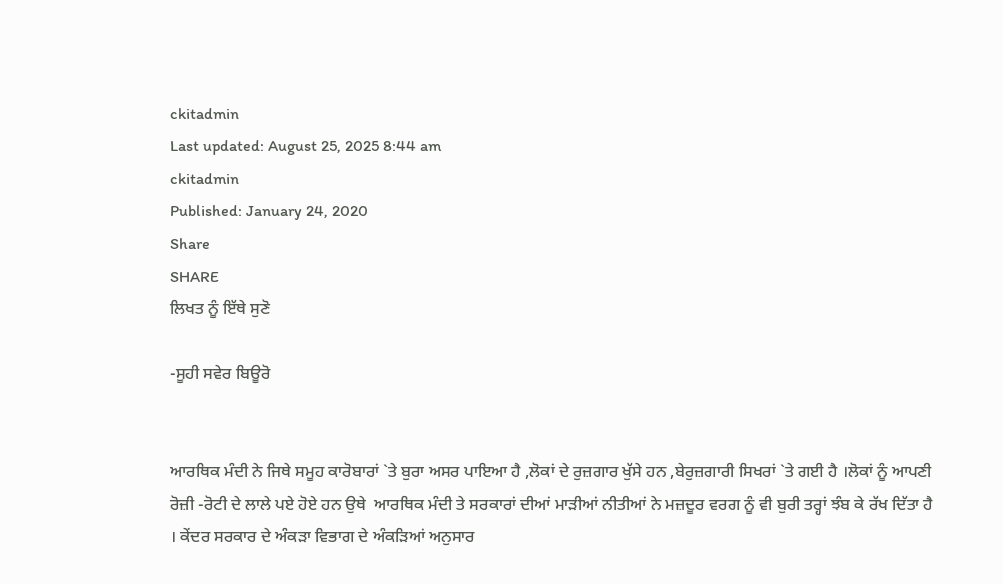ckitadmin
Last updated: August 25, 2025 8:44 am
ckitadmin
Published: January 24, 2020
Share
SHARE
ਲਿਖਤ ਨੂੰ ਇੱਥੇ ਸੁਣੋ

-ਸੂਹੀ ਸਵੇਰ ਬਿਊਰੋ


ਆਰਥਿਕ ਮੰਦੀ ਨੇ ਜਿਥੇ ਸਮੂਹ ਕਾਰੋਬਾਰਾਂ `ਤੇ ਬੁਰਾ ਅਸਰ ਪਾਇਆ ਹੈ ,ਲੋਕਾਂ ਦੇ ਰੁਜ਼ਗਾਰ ਖੁੱਸੇ ਹਨ ,ਬੇਰੁਜ਼ਗਾਰੀ ਸਿਖਰਾਂ `ਤੇ ਗਈ ਹੈ ।ਲੋਕਾਂ ਨੂੰ ਆਪਣੀ ਰੋਜ਼ੀ -ਰੋਟੀ ਦੇ ਲਾਲੇ ਪਏ ਹੋਏ ਹਨ ਉਥੇ  ਆਰਥਿਕ ਮੰਦੀ ਤੇ ਸਰਕਾਰਾਂ ਦੀਆਂ ਮਾੜੀਆਂ ਨੀਤੀਆਂ ਨੇ ਮਜ਼ਦੂਰ ਵਰਗ ਨੂੰ ਵੀ ਬੁਰੀ ਤਰ੍ਹਾਂ ਝੰਬ ਕੇ ਰੱਖ ਦਿੱਤਾ ਹੈ । ਕੇਂਦਰ ਸਰਕਾਰ ਦੇ ਅੰਕੜਾ ਵਿਭਾਗ ਦੇ ਅੰਕੜਿਆਂ ਅਨੁਸਾਰ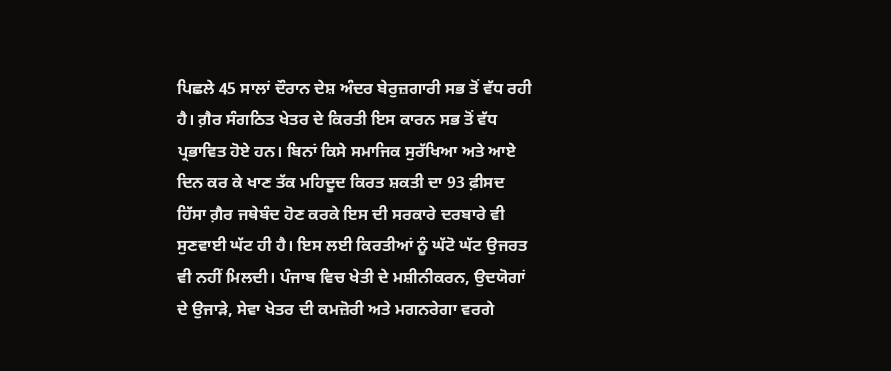ਪਿਛਲੇ 45 ਸਾਲਾਂ ਦੌਰਾਨ ਦੇਸ਼ ਅੰਦਰ ਬੇਰੁਜ਼ਗਾਰੀ ਸਭ ਤੋਂ ਵੱਧ ਰਹੀ ਹੈ। ਗ਼ੈਰ ਸੰਗਠਿਤ ਖੇਤਰ ਦੇ ਕਿਰਤੀ ਇਸ ਕਾਰਨ ਸਭ ਤੋਂ ਵੱਧ ਪ੍ਰਭਾਵਿਤ ਹੋਏ ਹਨ। ਬਿਨਾਂ ਕਿਸੇ ਸਮਾਜਿਕ ਸੁਰੱਖਿਆ ਅਤੇ ਆਏ ਦਿਨ ਕਰ ਕੇ ਖਾਣ ਤੱਕ ਮਹਿਦੂਦ ਕਿਰਤ ਸ਼ਕਤੀ ਦਾ 93 ਫ਼ੀਸਦ ਹਿੱਸਾ ਗ਼ੈਰ ਜਥੇਬੰਦ ਹੋਣ ਕਰਕੇ ਇਸ ਦੀ ਸਰਕਾਰੇ ਦਰਬਾਰੇ ਵੀ ਸੁਣਵਾਈ ਘੱਟ ਹੀ ਹੈ। ਇਸ ਲਈ ਕਿਰਤੀਆਂ ਨੂੰ ਘੱਟੋ ਘੱਟ ਉਜਰਤ ਵੀ ਨਹੀਂ ਮਿਲਦੀ। ਪੰਜਾਬ ਵਿਚ ਖੇਤੀ ਦੇ ਮਸ਼ੀਨੀਕਰਨ, ਉਦਯੋਗਾਂ ਦੇ ਉਜਾੜੇ, ਸੇਵਾ ਖੇਤਰ ਦੀ ਕਮਜ਼ੋਰੀ ਅਤੇ ਮਗਨਰੇਗਾ ਵਰਗੇ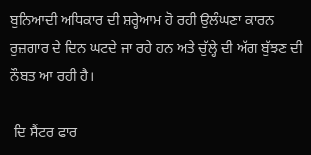ਬੁਨਿਆਦੀ ਅਧਿਕਾਰ ਦੀ ਸ਼ਰ੍ਹੇਆਮ ਹੋ ਰਹੀ ਉਲੰਘਣਾ ਕਾਰਨ ਰੁਜ਼ਗਾਰ ਦੇ ਦਿਨ ਘਟਦੇ ਜਾ ਰਹੇ ਹਨ ਅਤੇ ਚੁੱਲ੍ਹੇ ਦੀ ਅੱਗ ਬੁੱਝਣ ਦੀ ਨੌਬਤ ਆ ਰਹੀ ਹੈ।

 ਦਿ ਸੈਂਟਰ ਫਾਰ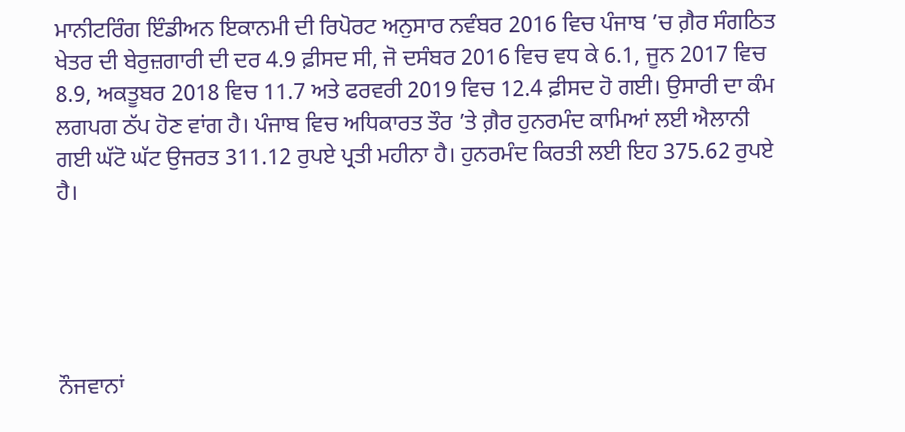ਮਾਨੀਟਰਿੰਗ ਇੰਡੀਅਨ ਇਕਾਨਮੀ ਦੀ ਰਿਪੋਰਟ ਅਨੁਸਾਰ ਨਵੰਬਰ 2016 ਵਿਚ ਪੰਜਾਬ ’ਚ ਗ਼ੈਰ ਸੰਗਠਿਤ ਖੇਤਰ ਦੀ ਬੇਰੁਜ਼ਗਾਰੀ ਦੀ ਦਰ 4.9 ਫ਼ੀਸਦ ਸੀ, ਜੋ ਦਸੰਬਰ 2016 ਵਿਚ ਵਧ ਕੇ 6.1, ਜੂਨ 2017 ਵਿਚ 8.9, ਅਕਤੂਬਰ 2018 ਵਿਚ 11.7 ਅਤੇ ਫਰਵਰੀ 2019 ਵਿਚ 12.4 ਫ਼ੀਸਦ ਹੋ ਗਈ। ਉਸਾਰੀ ਦਾ ਕੰਮ ਲਗਪਗ ਠੱਪ ਹੋਣ ਵਾਂਗ ਹੈ। ਪੰਜਾਬ ਵਿਚ ਅਧਿਕਾਰਤ ਤੌਰ ’ਤੇ ਗ਼ੈਰ ਹੁਨਰਮੰਦ ਕਾਮਿਆਂ ਲਈ ਐਲਾਨੀ ਗਈ ਘੱਟੋ ਘੱਟ ਉਜਰਤ 311.12 ਰੁਪਏ ਪ੍ਰਤੀ ਮਹੀਨਾ ਹੈ। ਹੁਨਰਮੰਦ ਕਿਰਤੀ ਲਈ ਇਹ 375.62 ਰੁਪਏ ਹੈ।





ਨੌਜਵਾਨਾਂ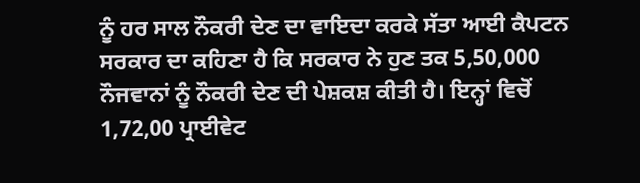ਨੂੰ ਹਰ ਸਾਲ ਨੌਕਰੀ ਦੇਣ ਦਾ ਵਾਇਦਾ ਕਰਕੇ ਸੱਤਾ ਆਈ ਕੈਪਟਨ ਸਰਕਾਰ ਦਾ ਕਹਿਣਾ ਹੈ ਕਿ ਸਰਕਾਰ ਨੇ ਹੁਣ ਤਕ 5,50,000 ਨੌਜਵਾਨਾਂ ਨੂੰ ਨੌਕਰੀ ਦੇਣ ਦੀ ਪੇਸ਼ਕਸ਼ ਕੀਤੀ ਹੈ। ਇਨ੍ਹਾਂ ਵਿਚੋਂ 1,72,00 ਪ੍ਰਾਈਵੇਟ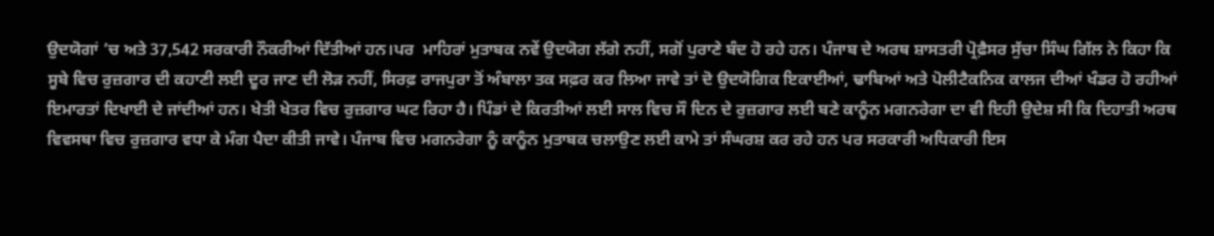ਉਦਯੋਗਾਂ ’ਚ ਅਤੇ 37,542 ਸਰਕਾਰੀ ਨੌਕਰੀਆਂ ਦਿੱਤੀਆਂ ਹਨ।ਪਰ  ਮਾਹਿਰਾਂ ਮੁਤਾਬਕ ਨਵੇਂ ਉਦਯੋਗ ਲੱਗੇ ਨਹੀਂ, ਸਗੋਂ ਪੁਰਾਣੇ ਬੰਦ ਹੋ ਰਹੇ ਹਨ। ਪੰਜਾਬ ਦੇ ਅਰਥ ਸ਼ਾਸਤਰੀ ਪ੍ਰੋਫ਼ੈਸਰ ਸੁੱਚਾ ਸਿੰਘ ਗਿੱਲ ਨੇ ਕਿਹਾ ਕਿ ਸੂਬੇ ਵਿਚ ਰੁਜ਼ਗਾਰ ਦੀ ਕਹਾਣੀ ਲਈ ਦੂਰ ਜਾਣ ਦੀ ਲੋੜ ਨਹੀਂ, ਸਿਰਫ਼ ਰਾਜਪੁਰਾ ਤੋਂ ਅੰਬਾਲਾ ਤਕ ਸਫ਼ਰ ਕਰ ਲਿਆ ਜਾਵੇ ਤਾਂ ਦੋ ਉਦਯੋਗਿਕ ਇਕਾਈਆਂ, ਢਾਬਿਆਂ ਅਤੇ ਪੋਲੀਟੈਕਨਿਕ ਕਾਲਜ ਦੀਆਂ ਖੰਡਰ ਹੋ ਰਹੀਆਂ ਇਮਾਰਤਾਂ ਦਿਖਾਈ ਦੇ ਜਾਂਦੀਆਂ ਹਨ। ਖੇਤੀ ਖੇਤਰ ਵਿਚ ਰੁਜ਼ਗਾਰ ਘਟ ਰਿਹਾ ਹੈ। ਪਿੰਡਾਂ ਦੇ ਕਿਰਤੀਆਂ ਲਈ ਸਾਲ ਵਿਚ ਸੌ ਦਿਨ ਦੇ ਰੁਜ਼ਗਾਰ ਲਈ ਬਣੇ ਕਾਨੂੰਨ ਮਗਨਰੇਗਾ ਦਾ ਵੀ ਇਹੀ ਉਦੇਸ਼ ਸੀ ਕਿ ਦਿਹਾਤੀ ਅਰਥ ਵਿਵਸਥਾ ਵਿਚ ਰੁਜ਼ਗਾਰ ਵਧਾ ਕੇ ਮੰਗ ਪੈਦਾ ਕੀਤੀ ਜਾਵੇ। ਪੰਜਾਬ ਵਿਚ ਮਗਨਰੇਗਾ ਨੂੰ ਕਾਨੂੰਨ ਮੁਤਾਬਕ ਚਲਾਉਣ ਲਈ ਕਾਮੇ ਤਾਂ ਸੰਘਰਸ਼ ਕਰ ਰਹੇ ਹਨ ਪਰ ਸਰਕਾਰੀ ਅਧਿਕਾਰੀ ਇਸ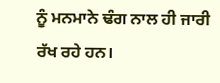ਨੂੰ ਮਨਮਾਨੇ ਢੰਗ ਨਾਲ ਹੀ ਜਾਰੀ ਰੱਖ ਰਹੇ ਹਨ।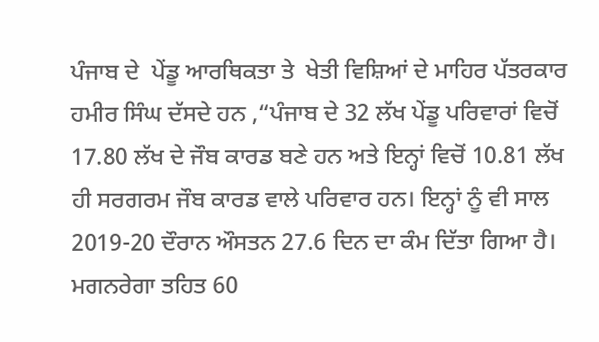ਪੰਜਾਬ ਦੇ  ਪੇਂਡੂ ਆਰਥਿਕਤਾ ਤੇ  ਖੇਤੀ ਵਿਸ਼ਿਆਂ ਦੇ ਮਾਹਿਰ ਪੱਤਰਕਾਰ ਹਮੀਰ ਸਿੰਘ ਦੱਸਦੇ ਹਨ ,“ਪੰਜਾਬ ਦੇ 32 ਲੱਖ ਪੇਂਡੂ ਪਰਿਵਾਰਾਂ ਵਿਚੋਂ 17.80 ਲੱਖ ਦੇ ਜੌਬ ਕਾਰਡ ਬਣੇ ਹਨ ਅਤੇ ਇਨ੍ਹਾਂ ਵਿਚੋਂ 10.81 ਲੱਖ ਹੀ ਸਰਗਰਮ ਜੌਬ ਕਾਰਡ ਵਾਲੇ ਪਰਿਵਾਰ ਹਨ। ਇਨ੍ਹਾਂ ਨੂੰ ਵੀ ਸਾਲ 2019-20 ਦੌਰਾਨ ਔਸਤਨ 27.6 ਦਿਨ ਦਾ ਕੰਮ ਦਿੱਤਾ ਗਿਆ ਹੈ। ਮਗਨਰੇਗਾ ਤਹਿਤ 60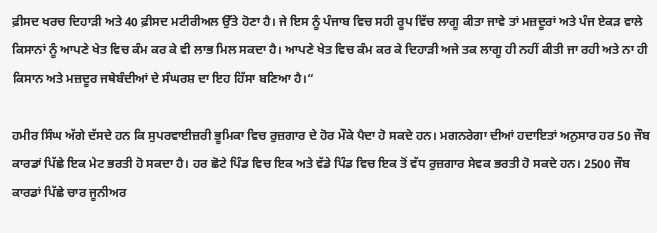ਫ਼ੀਸਦ ਖਰਚ ਦਿਹਾੜੀ ਅਤੇ 40 ਫ਼ੀਸਦ ਮਟੀਰੀਅਲ ਉੱਤੇ ਹੋਣਾ ਹੈ। ਜੇ ਇਸ ਨੂੰ ਪੰਜਾਬ ਵਿਚ ਸਹੀ ਰੂਪ ਵਿੱਚ ਲਾਗੂ ਕੀਤਾ ਜਾਵੇ ਤਾਂ ਮਜ਼ਦੂਰਾਂ ਅਤੇ ਪੰਜ ਏਕੜ ਵਾਲੇ ਕਿਸਾਨਾਂ ਨੂੰ ਆਪਣੇ ਖੇਤ ਵਿਚ ਕੰਮ ਕਰ ਕੇ ਵੀ ਲਾਭ ਮਿਲ ਸਕਦਾ ਹੈ। ਆਪਣੇ ਖੇਤ ਵਿਚ ਕੰਮ ਕਰ ਕੇ ਦਿਹਾੜੀ ਅਜੇ ਤਕ ਲਾਗੂ ਹੀ ਨਹੀਂ ਕੀਤੀ ਜਾ ਰਹੀ ਅਤੇ ਨਾ ਹੀ ਕਿਸਾਨ ਅਤੇ ਮਜ਼ਦੂਰ ਜਥੇਬੰਦੀਆਂ ਦੇ ਸੰਘਰਸ਼ ਦਾ ਇਹ ਹਿੱਸਾ ਬਣਿਆ ਹੈ।“

ਹਮੀਰ ਸਿੰਘ ਅੱਗੇ ਦੱਸਦੇ ਹਨ ਕਿ ਸੁਪਰਵਾਈਜ਼ਰੀ ਭੂਮਿਕਾ ਵਿਚ ਰੁਜ਼ਗਾਰ ਦੇ ਹੋਰ ਮੌਕੇ ਪੈਦਾ ਹੋ ਸਕਦੇ ਹਨ। ਮਗਨਰੇਗਾ ਦੀਆਂ ਹਦਾਇਤਾਂ ਅਨੁਸਾਰ ਹਰ 50 ਜੌਬ ਕਾਰਡਾਂ ਪਿੱਛੇ ਇਕ ਮੇਟ ਭਰਤੀ ਹੋ ਸਕਦਾ ਹੈ। ਹਰ ਛੋਟੇ ਪਿੰਡ ਵਿਚ ਇਕ ਅਤੇ ਵੱਡੇ ਪਿੰਡ ਵਿਚ ਇਕ ਤੋਂ ਵੱਧ ਰੁਜ਼ਗਾਰ ਸੇਵਕ ਭਰਤੀ ਹੋ ਸਕਦੇ ਹਨ। 2500 ਜੌਬ ਕਾਰਡਾਂ ਪਿੱਛੇ ਚਾਰ ਜੂਨੀਅਰ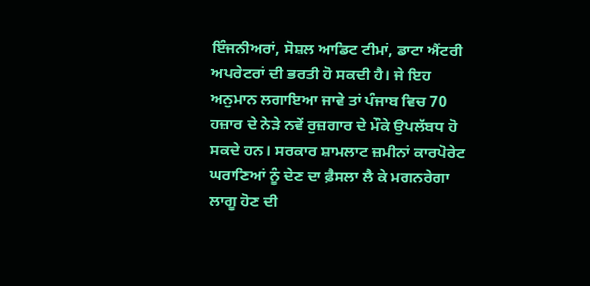ਇੰਜਨੀਅਰਾਂ, ਸੋਸ਼ਲ ਆਡਿਟ ਟੀਮਾਂ, ਡਾਟਾ ਐਂਟਰੀ ਅਪਰੇਟਰਾਂ ਦੀ ਭਰਤੀ ਹੋ ਸਕਦੀ ਹੈ। ਜੇ ਇਹ ਅਨੁਮਾਨ ਲਗਾਇਆ ਜਾਵੇ ਤਾਂ ਪੰਜਾਬ ਵਿਚ 70 ਹਜ਼ਾਰ ਦੇ ਨੇੜੇ ਨਵੇਂ ਰੁਜ਼ਗਾਰ ਦੇ ਮੌਕੇ ਉਪਲੱਬਧ ਹੋ ਸਕਦੇ ਹਨ। ਸਰਕਾਰ ਸ਼ਾਮਲਾਟ ਜ਼ਮੀਨਾਂ ਕਾਰਪੋਰੇਟ ਘਰਾਣਿਆਂ ਨੂੰ ਦੇਣ ਦਾ ਫ਼ੈਸਲਾ ਲੈ ਕੇ ਮਗਨਰੇਗਾ ਲਾਗੂ ਹੋਣ ਦੀ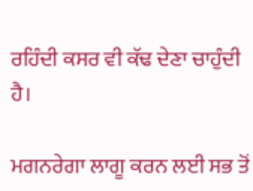ਰਹਿੰਦੀ ਕਸਰ ਵੀ ਕੱਢ ਦੇਣਾ ਚਾਹੁੰਦੀ ਹੈ।

ਮਗਨਰੇਗਾ ਲਾਗੂ ਕਰਨ ਲਈ ਸਭ ਤੋਂ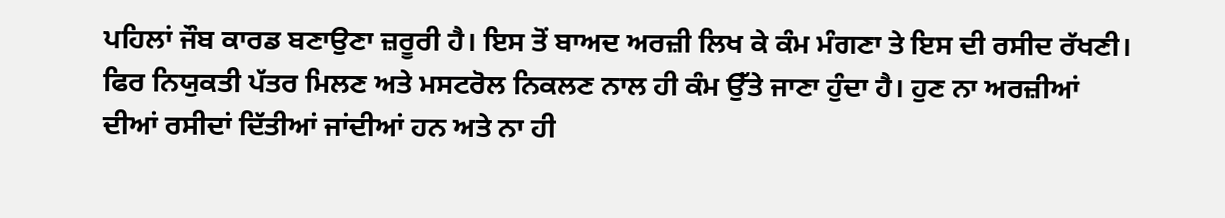ਪਹਿਲਾਂ ਜੌਬ ਕਾਰਡ ਬਣਾਉਣਾ ਜ਼ਰੂਰੀ ਹੈ। ਇਸ ਤੋਂ ਬਾਅਦ ਅਰਜ਼ੀ ਲਿਖ ਕੇ ਕੰਮ ਮੰਗਣਾ ਤੇ ਇਸ ਦੀ ਰਸੀਦ ਰੱਖਣੀ। ਫਿਰ ਨਿਯੁਕਤੀ ਪੱਤਰ ਮਿਲਣ ਅਤੇ ਮਸਟਰੋਲ ਨਿਕਲਣ ਨਾਲ ਹੀ ਕੰਮ ਉੱਤੇ ਜਾਣਾ ਹੁੰਦਾ ਹੈ। ਹੁਣ ਨਾ ਅਰਜ਼ੀਆਂ ਦੀਆਂ ਰਸੀਦਾਂ ਦਿੱਤੀਆਂ ਜਾਂਦੀਆਂ ਹਨ ਅਤੇ ਨਾ ਹੀ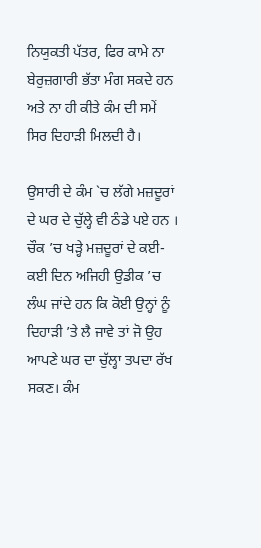ਨਿਯੁਕਤੀ ਪੱਤਰ, ਫਿਰ ਕਾਮੇ ਨਾ ਬੇਰੁਜ਼ਗਾਰੀ ਭੱਤਾ ਮੰਗ ਸਕਦੇ ਹਨ ਅਤੇ ਨਾ ਹੀ ਕੀਤੇ ਕੰਮ ਦੀ ਸਮੇਂ ਸਿਰ ਦਿਹਾੜੀ ਮਿਲਦੀ ਹੈ।

ਉਸਾਰੀ ਦੇ ਕੰਮ `ਚ ਲੱਗੇ ਮਜ਼ਦੂਰਾਂ ਦੇ ਘਰ ਦੇ ਚੁੱਲ੍ਹੇ ਵੀ ਠੰਡੇ ਪਏ ਹਨ । ਚੌਕ ’ਚ ਖੜ੍ਹੇ ਮਜ਼ਦੂਰਾਂ ਦੇ ਕਈ-ਕਈ ਦਿਨ ਅਜਿਹੀ ਉਡੀਕ ’ਚ ਲੰਘ ਜਾਂਦੇ ਹਨ ਕਿ ਕੋਈ ਉਨ੍ਹਾਂ ਨੂੰ ਦਿਹਾੜੀ ’ਤੇ ਲੈ ਜਾਵੇ ਤਾਂ ਜੋ ਉਹ ਆਪਣੇ ਘਰ ਦਾ ਚੁੱਲ੍ਹਾ ਤਪਦਾ ਰੱਖ ਸਕਣ। ਕੰਮ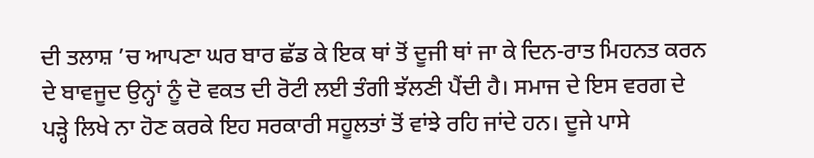ਦੀ ਤਲਾਸ਼ ’ਚ ਆਪਣਾ ਘਰ ਬਾਰ ਛੱਡ ਕੇ ਇਕ ਥਾਂ ਤੋਂ ਦੂਜੀ ਥਾਂ ਜਾ ਕੇ ਦਿਨ-ਰਾਤ ਮਿਹਨਤ ਕਰਨ ਦੇ ਬਾਵਜੂਦ ਉਨ੍ਹਾਂ ਨੂੰ ਦੋ ਵਕਤ ਦੀ ਰੋਟੀ ਲਈ ਤੰਗੀ ਝੱਲਣੀ ਪੈਂਦੀ ਹੈ। ਸਮਾਜ ਦੇ ਇਸ ਵਰਗ ਦੇ ਪੜ੍ਹੇ ਲਿਖੇ ਨਾ ਹੋਣ ਕਰਕੇ ਇਹ ਸਰਕਾਰੀ ਸਹੂਲਤਾਂ ਤੋਂ ਵਾਂਝੇ ਰਹਿ ਜਾਂਦੇ ਹਨ। ਦੂਜੇ ਪਾਸੇ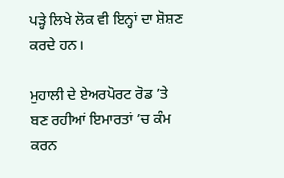ਪੜ੍ਹੇ ਲਿਖੇ ਲੋਕ ਵੀ ਇਨ੍ਹਾਂ ਦਾ ਸ਼ੋਸ਼ਣ ਕਰਦੇ ਹਨ।

ਮੁਹਾਲੀ ਦੇ ਏਅਰਪੋਰਟ ਰੋਡ ’ਤੇ ਬਣ ਰਹੀਆਂ ਇਮਾਰਤਾਂ ’ਚ ਕੰਮ ਕਰਨ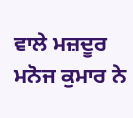ਵਾਲੇ ਮਜ਼ਦੂਰ ਮਨੋਜ ਕੁਮਾਰ ਨੇ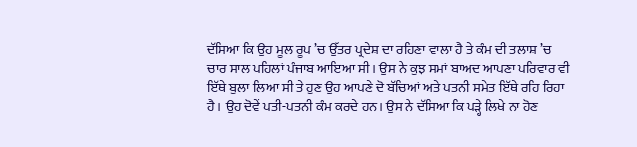ਦੱਸਿਆ ਕਿ ਉਹ ਮੂਲ ਰੂਪ ’ਚ ਉੱਤਰ ਪ੍ਰਦੇਸ਼ ਦਾ ਰਹਿਣਾ ਵਾਲਾ ਹੈ ਤੇ ਕੰਮ ਦੀ ਤਲਾਸ਼ ’ਚ ਚਾਰ ਸਾਲ ਪਹਿਲਾਂ ਪੰਜਾਬ ਆਇਆ ਸੀ। ਉਸ ਨੇ ਕੁਝ ਸਮਾਂ ਬਾਅਦ ਆਪਣਾ ਪਰਿਵਾਰ ਵੀ ਇੱਥੇ ਬੁਲਾ ਲਿਆ ਸੀ ਤੇ ਹੁਣ ਉਹ ਆਪਣੇ ਦੋ ਬੱਚਿਆਂ ਅਤੇ ਪਤਨੀ ਸਮੇਤ ਇੱਥੇ ਰਹਿ ਰਿਹਾ ਹੈ। ਉਹ ਦੋਵੇਂ ਪਤੀ-ਪਤਨੀ ਕੰਮ ਕਰਦੇ ਹਨ। ਉਸ ਨੇ ਦੱਸਿਆ ਕਿ ਪੜ੍ਹੇ ਲਿਖੇ ਨਾ ਹੋਣ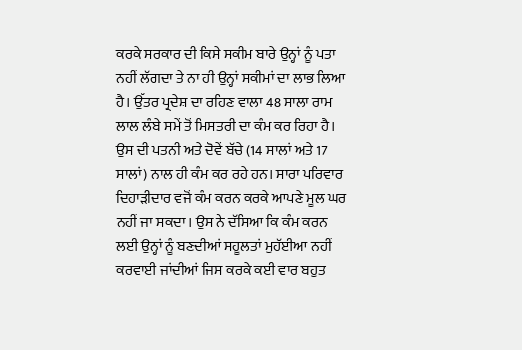ਕਰਕੇ ਸਰਕਾਰ ਦੀ ਕਿਸੇ ਸਕੀਮ ਬਾਰੇ ਉਨ੍ਹਾਂ ਨੂੰ ਪਤਾ ਨਹੀਂ ਲੱਗਦਾ ਤੇ ਨਾ ਹੀ ਉਨ੍ਹਾਂ ਸਕੀਮਾਂ ਦਾ ਲਾਭ ਲਿਆ ਹੈ। ਉੱਤਰ ਪ੍ਰਦੇਸ਼ ਦਾ ਰਹਿਣ ਵਾਲਾ 48 ਸਾਲਾ ਰਾਮ ਲਾਲ ਲੰਬੇ ਸਮੇਂ ਤੋਂ ਮਿਸਤਰੀ ਦਾ ਕੰਮ ਕਰ ਰਿਹਾ ਹੈ। ਉਸ ਦੀ ਪਤਨੀ ਅਤੇ ਦੋਵੇਂ ਬੱਚੇ (14 ਸਾਲਾਂ ਅਤੇ 17 ਸਾਲਾਂ) ਨਾਲ ਹੀ ਕੰਮ ਕਰ ਰਹੇ ਹਨ। ਸਾਰਾ ਪਰਿਵਾਰ ਦਿਹਾੜੀਦਾਰ ਵਜੋਂ ਕੰਮ ਕਰਨ ਕਰਕੇ ਆਪਣੇ ਮੂਲ ਘਰ ਨਹੀਂ ਜਾ ਸਕਦਾ। ਉਸ ਨੇ ਦੱਸਿਆ ਕਿ ਕੰਮ ਕਰਨ ਲਈ ਉਨ੍ਹਾਂ ਨੂੰ ਬਣਦੀਆਂ ਸਹੂਲਤਾਂ ਮੁਹੱਈਆ ਨਹੀਂ ਕਰਵਾਈ ਜਾਂਦੀਆਂ ਜਿਸ ਕਰਕੇ ਕਈ ਵਾਰ ਬਹੁਤ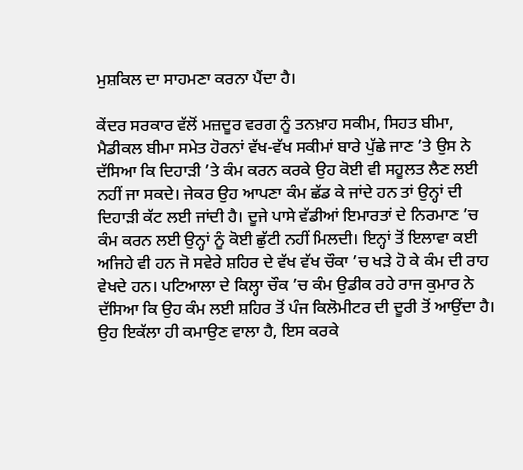ਮੁਸ਼ਕਿਲ ਦਾ ਸਾਹਮਣਾ ਕਰਨਾ ਪੈਂਦਾ ਹੈ।

ਕੇਂਦਰ ਸਰਕਾਰ ਵੱਲੋਂ ਮਜ਼ਦੂਰ ਵਰਗ ਨੂੰ ਤਨਖ਼ਾਹ ਸਕੀਮ, ਸਿਹਤ ਬੀਮਾ, ਮੈਡੀਕਲ ਬੀਮਾ ਸਮੇਤ ਹੋਰਨਾਂ ਵੱਖ-ਵੱਖ ਸਕੀਮਾਂ ਬਾਰੇ ਪੁੱਛੇ ਜਾਣ ’ਤੇ ਉਸ ਨੇ ਦੱਸਿਆ ਕਿ ਦਿਹਾੜੀ ’ਤੇ ਕੰਮ ਕਰਨ ਕਰਕੇ ਉਹ ਕੋਈ ਵੀ ਸਹੂਲਤ ਲੈਣ ਲਈ ਨਹੀਂ ਜਾ ਸਕਦੇ। ਜੇਕਰ ਉਹ ਆਪਣਾ ਕੰਮ ਛੱਡ ਕੇ ਜਾਂਦੇ ਹਨ ਤਾਂ ਉਨ੍ਹਾਂ ਦੀ ਦਿਹਾੜੀ ਕੱਟ ਲਈ ਜਾਂਦੀ ਹੈ। ਦੂਜੇ ਪਾਸੇ ਵੱਡੀਆਂ ਇਮਾਰਤਾਂ ਦੇ ਨਿਰਮਾਣ ’ਚ ਕੰਮ ਕਰਨ ਲਈ ਉਨ੍ਹਾਂ ਨੂੰ ਕੋਈ ਛੁੱਟੀ ਨਹੀਂ ਮਿਲਦੀ। ਇਨ੍ਹਾਂ ਤੋਂ ਇਲਾਵਾ ਕਈ ਅਜਿਹੇ ਵੀ ਹਨ ਜੋ ਸਵੇਰੇ ਸ਼ਹਿਰ ਦੇ ਵੱਖ ਵੱਖ ਚੌਕਾ ’ਚ ਖੜੇ ਹੋ ਕੇ ਕੰਮ ਦੀ ਰਾਹ ਵੇਖਦੇ ਹਨ। ਪਟਿਆਲਾ ਦੇ ਕਿਲ੍ਹਾ ਚੌਕ ’ਚ ਕੰਮ ਉਡੀਕ ਰਹੇ ਰਾਜ ਕੁਮਾਰ ਨੇ ਦੱਸਿਆ ਕਿ ਉਹ ਕੰਮ ਲਈ ਸ਼ਹਿਰ ਤੋਂ ਪੰਜ ਕਿਲੋਮੀਟਰ ਦੀ ਦੂਰੀ ਤੋਂ ਆਉਂਦਾ ਹੈ। ਉਹ ਇਕੱਲਾ ਹੀ ਕਮਾਉਣ ਵਾਲਾ ਹੈ, ਇਸ ਕਰਕੇ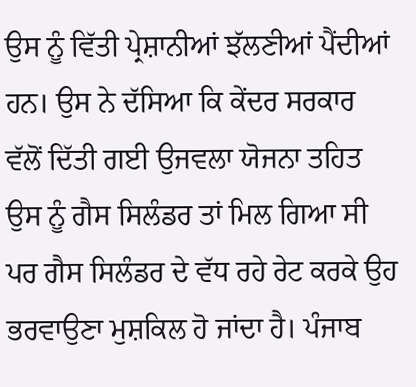ਉਸ ਨੂੰ ਵਿੱਤੀ ਪ੍ਰੇਸ਼ਾਨੀਆਂ ਝੱਲਣੀਆਂ ਪੈਂਦੀਆਂ ਹਨ। ਉਸ ਨੇ ਦੱਸਿਆ ਕਿ ਕੇਂਦਰ ਸਰਕਾਰ ਵੱਲੋਂ ਦਿੱਤੀ ਗਈ ਉਜਵਲਾ ਯੋਜਨਾ ਤਹਿਤ ਉਸ ਨੂੰ ਗੈਸ ਸਿਲੰਡਰ ਤਾਂ ਮਿਲ ਗਿਆ ਸੀ ਪਰ ਗੈਸ ਸਿਲੰਡਰ ਦੇ ਵੱਧ ਰਹੇ ਰੇਟ ਕਰਕੇ ਉਹ ਭਰਵਾਉਣਾ ਮੁਸ਼ਕਿਲ ਹੋ ਜਾਂਦਾ ਹੈ। ਪੰਜਾਬ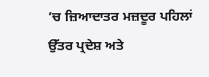’ਚ ਜ਼ਿਆਦਾਤਰ ਮਜ਼ਦੂਰ ਪਹਿਲਾਂ ਉੱਤਰ ਪ੍ਰਦੇਸ਼ ਅਤੇ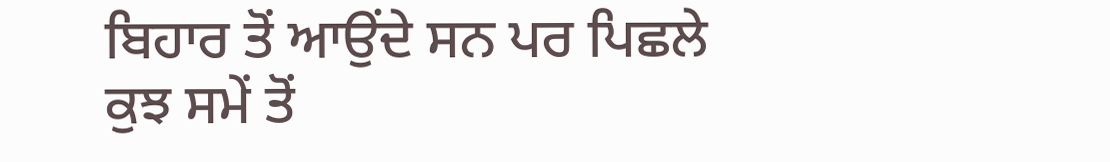ਬਿਹਾਰ ਤੋਂ ਆਉਂਦੇ ਸਨ ਪਰ ਪਿਛਲੇ ਕੁਝ ਸਮੇਂ ਤੋਂ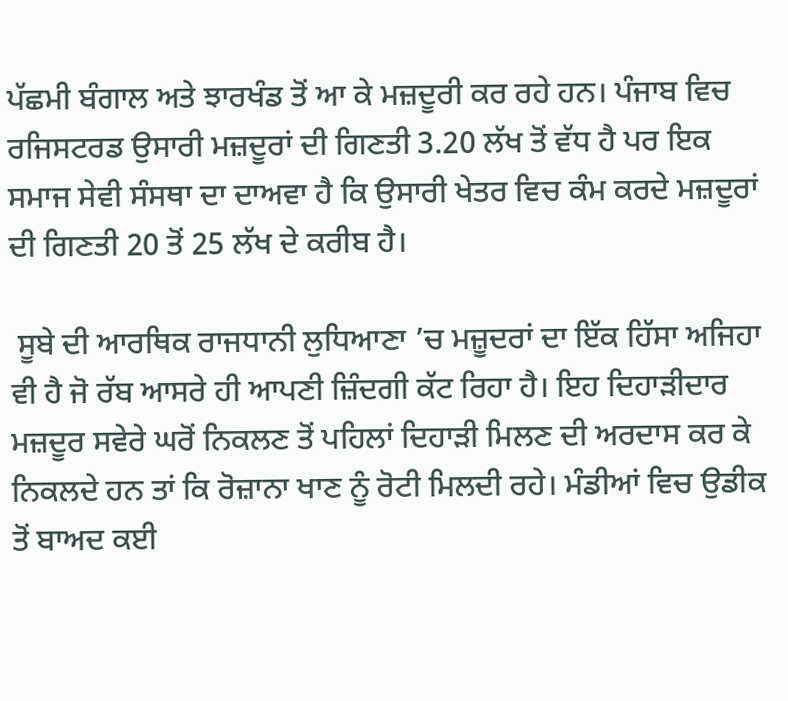ਪੱਛਮੀ ਬੰਗਾਲ ਅਤੇ ਝਾਰਖੰਡ ਤੋਂ ਆ ਕੇ ਮਜ਼ਦੂਰੀ ਕਰ ਰਹੇ ਹਨ। ਪੰਜਾਬ ਵਿਚ ਰਜਿਸਟਰਡ ਉਸਾਰੀ ਮਜ਼ਦੂਰਾਂ ਦੀ ਗਿਣਤੀ 3.20 ਲੱਖ ਤੋਂ ਵੱਧ ਹੈ ਪਰ ਇਕ ਸਮਾਜ ਸੇਵੀ ਸੰਸਥਾ ਦਾ ਦਾਅਵਾ ਹੈ ਕਿ ਉਸਾਰੀ ਖੇਤਰ ਵਿਚ ਕੰਮ ਕਰਦੇ ਮਜ਼ਦੂਰਾਂ ਦੀ ਗਿਣਤੀ 20 ਤੋਂ 25 ਲੱਖ ਦੇ ਕਰੀਬ ਹੈ।

 ਸੂਬੇ ਦੀ ਆਰਥਿਕ ਰਾਜਧਾਨੀ ਲੁਧਿਆਣਾ ’ਚ ਮਜ਼ੂਦਰਾਂ ਦਾ ਇੱਕ ਹਿੱਸਾ ਅਜਿਹਾ ਵੀ ਹੈ ਜੋ ਰੱਬ ਆਸਰੇ ਹੀ ਆਪਣੀ ਜ਼ਿੰਦਗੀ ਕੱਟ ਰਿਹਾ ਹੈ। ਇਹ ਦਿਹਾੜੀਦਾਰ ਮਜ਼ਦੂਰ ਸਵੇਰੇ ਘਰੋਂ ਨਿਕਲਣ ਤੋਂ ਪਹਿਲਾਂ ਦਿਹਾੜੀ ਮਿਲਣ ਦੀ ਅਰਦਾਸ ਕਰ ਕੇ ਨਿਕਲਦੇ ਹਨ ਤਾਂ ਕਿ ਰੋਜ਼ਾਨਾ ਖਾਣ ਨੂੰ ਰੋਟੀ ਮਿਲਦੀ ਰਹੇ। ਮੰਡੀਆਂ ਵਿਚ ਉਡੀਕ ਤੋਂ ਬਾਅਦ ਕਈ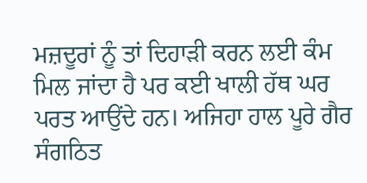ਮਜ਼ਦੂਰਾਂ ਨੂੰ ਤਾਂ ਦਿਹਾੜੀ ਕਰਨ ਲਈ ਕੰਮ ਮਿਲ ਜਾਂਦਾ ਹੈ ਪਰ ਕਈ ਖਾਲੀ ਹੱਥ ਘਰ ਪਰਤ ਆਉਂਦੇ ਹਨ। ਅਜਿਹਾ ਹਾਲ ਪੂਰੇ ਗੈਰ ਸੰਗਠਿਤ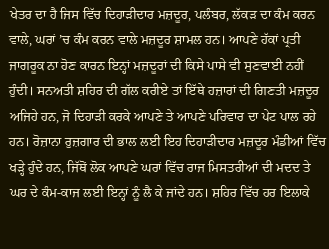ਖੇਤਰ ਦਾ ਹੈ ਜਿਸ ਵਿੱਚ ਦਿਹਾੜੀਦਾਰ ਮਜ਼ਦੂਰ, ਪਲੰਬਰ, ਲੱਕੜ ਦਾ ਕੰਮ ਕਰਨ ਵਾਲੇ, ਘਰਾਂ ’ਚ ਕੰਮ ਕਰਨ ਵਾਲੇ ਮਜ਼ਦੂਰ ਸ਼ਾਮਲ ਹਨ। ਆਪਣੇ ਹੱਕਾਂ ਪ੍ਰਤੀ ਜਾਗਰੂਕ ਨਾ ਹੋਣ ਕਾਰਨ ਇਨ੍ਹਾਂ ਮਜ਼ਦੂਰਾਂ ਦੀ ਕਿਸੇ ਪਾਸੇ ਵੀ ਸੁਣਵਾਈ ਨਹੀਂ ਹੁੰਦੀ। ਸਨਅਤੀ ਸ਼ਹਿਰ ਦੀ ਗੱਲ ਕਰੀਏ ਤਾਂ ਇੱਥੇ ਹਜ਼ਾਰਾਂ ਦੀ ਗਿਣਤੀ ਮਜ਼ਦੂਰ ਅਜਿਹੇ ਹਨ, ਜੋ ਦਿਹਾੜੀ ਕਰਕੇ ਆਪਣੇ ਤੇ ਆਪਣੇ ਪਰਿਵਾਰ ਦਾ ਪੇਟ ਪਾਲ ਰਹੇ ਹਨ। ਰੋਜ਼ਾਨਾ ਰੁਜ਼ਗਾਰ ਦੀ ਭਾਲ ਲਈ ਇਹ ਦਿਹਾੜੀਦਾਰ ਮਜ਼ਦੂਰ ਮੰਡੀਆਂ ਵਿੱਚ ਖੜ੍ਹੇ ਹੁੰਦੇ ਹਨ, ਜਿੱਥੋਂ ਲੋਕ ਆਪਣੇ ਘਰਾਂ ਵਿੱਚ ਰਾਜ ਮਿਸਤਰੀਆਂ ਦੀ ਮਦਦ ਤੇ ਘਰ ਦੇ ਕੰਮ-ਕਾਜ ਲਈ ਇਨ੍ਹਾਂ ਨੂੰ ਲੈ ਕੇ ਜਾਂਦੇ ਹਨ। ਸ਼ਹਿਰ ਵਿੱਚ ਹਰ ਇਲਾਕੇ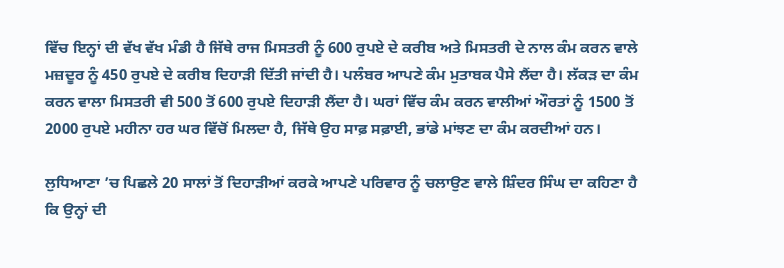ਵਿੱਚ ਇਨ੍ਹਾਂ ਦੀ ਵੱਖ ਵੱਖ ਮੰਡੀ ਹੈ ਜਿੱਥੇ ਰਾਜ ਮਿਸਤਰੀ ਨੂੰ 600 ਰੁਪਏ ਦੇ ਕਰੀਬ ਅਤੇ ਮਿਸਤਰੀ ਦੇ ਨਾਲ ਕੰਮ ਕਰਨ ਵਾਲੇ ਮਜ਼ਦੂਰ ਨੂੰ 450 ਰੁਪਏ ਦੇ ਕਰੀਬ ਦਿਹਾੜੀ ਦਿੱਤੀ ਜਾਂਦੀ ਹੈ। ਪਲੰਬਰ ਆਪਣੇ ਕੰਮ ਮੁਤਾਬਕ ਪੈਸੇ ਲੈਂਦਾ ਹੈ। ਲੱਕੜ ਦਾ ਕੰਮ ਕਰਨ ਵਾਲਾ ਮਿਸਤਰੀ ਵੀ 500 ਤੋਂ 600 ਰੁਪਏ ਦਿਹਾੜੀ ਲੈਂਦਾ ਹੈ। ਘਰਾਂ ਵਿੱਚ ਕੰਮ ਕਰਨ ਵਾਲੀਆਂ ਔਰਤਾਂ ਨੂੰ 1500 ਤੋਂ 2000 ਰੁਪਏ ਮਹੀਨਾ ਹਰ ਘਰ ਵਿੱਚੋਂ ਮਿਲਦਾ ਹੈ, ਜਿੱਥੇ ਉਹ ਸਾਫ਼ ਸਫ਼ਾਈ, ਭਾਂਡੇ ਮਾਂਝਣ ਦਾ ਕੰਮ ਕਰਦੀਆਂ ਹਨ।

ਲੁਧਿਆਣਾ ’ਚ ਪਿਛਲੇ 20 ਸਾਲਾਂ ਤੋਂ ਦਿਹਾੜੀਆਂ ਕਰਕੇ ਆਪਣੇ ਪਰਿਵਾਰ ਨੂੰ ਚਲਾਉਣ ਵਾਲੇ ਸ਼ਿੰਦਰ ਸਿੰਘ ਦਾ ਕਹਿਣਾ ਹੈ ਕਿ ਉਨ੍ਹਾਂ ਦੀ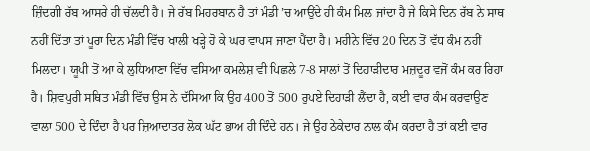ਜ਼ਿੰਦਗੀ ਰੱਬ ਆਸਰੇ ਹੀ ਚੱਲਦੀ ਹੈ। ਜੇ ਰੱਬ ਮਿਹਰਬਾਨ ਹੈ ਤਾਂ ਮੰਡੀ ’ਚ ਆਉਂਦੇ ਹੀ ਕੰਮ ਮਿਲ ਜਾਂਦਾ ਹੈ ਜੇ ਕਿਸੇ ਦਿਨ ਰੱਬ ਨੇ ਸਾਥ ਨਹੀਂ ਦਿੱਤਾ ਤਾਂ ਪੂਰਾ ਦਿਨ ਮੰਡੀ ਵਿੱਚ ਖਾਲੀ ਖੜ੍ਹੇ ਹੋ ਕੇ ਘਰ ਵਾਪਸ ਜਾਣਾ ਪੈਂਦਾ ਹੈ। ਮਹੀਨੇ ਵਿੱਚ 20 ਦਿਨ ਤੋਂ ਵੱਧ ਕੰਮ ਨਹੀਂ ਮਿਲਦਾ। ਯੂਪੀ ਤੋਂ ਆ ਕੇ ਲੁਧਿਆਣਾ ਵਿੱਚ ਵਸਿਆ ਕਮਲੇਸ਼ ਵੀ ਪਿਛਲੇ 7-8 ਸਾਲਾਂ ਤੋਂ ਦਿਹਾੜੀਦਾਰ ਮਜ਼ਦੂਰ ਵਜੋਂ ਕੰਮ ਕਰ ਰਿਹਾ ਹੈ। ਸ਼ਿਵਪੁਰੀ ਸਥਿਤ ਮੰਡੀ ਵਿੱਚ ਉਸ ਨੇ ਦੱਸਿਆ ਕਿ ਉਹ 400 ਤੋਂ 500 ਰੁਪਏ ਦਿਹਾੜੀ ਲੈਂਦਾ ਹੈ, ਕਈ ਵਾਰ ਕੰਮ ਕਰਵਾਉਣ ਵਾਲਾ 500 ਦੇ ਦਿੰਦਾ ਹੈ ਪਰ ਜ਼ਿਆਦਾਤਰ ਲੋਕ ਘੱਟ ਭਾਅ ਹੀ ਦਿੰਦੇ ਹਨ। ਜੇ ਉਹ ਠੇਕੇਦਾਰ ਨਾਲ ਕੰਮ ਕਰਦਾ ਹੈ ਤਾਂ ਕਈ ਵਾਰ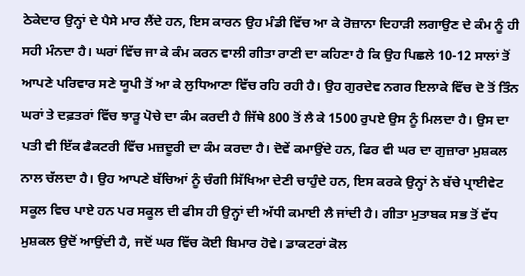ਠੇਕੇਦਾਰ ਉਨ੍ਹਾਂ ਦੇ ਪੈਸੇ ਮਾਰ ਲੈਂਦੇ ਹਨ, ਇਸ ਕਾਰਨ ਉਹ ਮੰਡੀ ਵਿੱਚ ਆ ਕੇ ਰੋਜ਼ਾਨਾ ਦਿਹਾੜੀ ਲਗਾਉਣ ਦੇ ਕੰਮ ਨੂੰ ਹੀ ਸਹੀ ਮੰਨਦਾ ਹੈ। ਘਰਾਂ ਵਿੱਚ ਜਾ ਕੇ ਕੰਮ ਕਰਨ ਵਾਲੀ ਗੀਤਾ ਰਾਣੀ ਦਾ ਕਹਿਣਾ ਹੈ ਕਿ ਉਹ ਪਿਛਲੇ 10-12 ਸਾਲਾਂ ਤੋਂ ਆਪਣੇ ਪਰਿਵਾਰ ਸਣੇ ਯੂਪੀ ਤੋਂ ਆ ਕੇ ਲੁਧਿਆਣਾ ਵਿੱਚ ਰਹਿ ਰਹੀ ਹੈ। ਉਹ ਗੁਰਦੇਵ ਨਗਰ ਇਲਾਕੇ ਵਿੱਚ ਦੋ ਤੋਂ ਤਿੰਨ ਘਰਾਂ ਤੇ ਦਫ਼ਤਰਾਂ ਵਿੱਚ ਝਾੜੂ ਪੋਚੇ ਦਾ ਕੰਮ ਕਰਦੀ ਹੈ ਜਿੱਥੇ 800 ਤੋਂ ਲੈ ਕੇ 1500 ਰੁਪਏ ਉਸ ਨੂੰ ਮਿਲਦਾ ਹੈ। ਉਸ ਦਾ ਪਤੀ ਵੀ ਇੱਕ ਫੈਕਟਰੀ ਵਿੱਚ ਮਜ਼ਦੂਰੀ ਦਾ ਕੰਮ ਕਰਦਾ ਹੈ। ਦੋਵੇਂ ਕਮਾਉਂਦੇ ਹਨ, ਫਿਰ ਵੀ ਘਰ ਦਾ ਗੁਜ਼ਾਰਾ ਮੁਸ਼ਕਲ ਨਾਲ ਚੱਲਦਾ ਹੈ। ਉਹ ਆਪਣੇ ਬੱਚਿਆਂ ਨੂੰ ਚੰਗੀ ਸਿੱਖਿਆ ਦੇਣੀ ਚਾਹੁੰਦੇ ਹਨ, ਇਸ ਕਰਕੇ ਉਨ੍ਹਾਂ ਨੇ ਬੱਚੇ ਪ੍ਰਾਈਵੇਟ ਸਕੂਲ ਵਿਚ ਪਾਏ ਹਨ ਪਰ ਸਕੂਲ ਦੀ ਫੀਸ ਹੀ ਉਨ੍ਹਾਂ ਦੀ ਅੱਧੀ ਕਮਾਈ ਲੈ ਜਾਂਦੀ ਹੈ। ਗੀਤਾ ਮੁਤਾਬਕ ਸਭ ਤੋਂ ਵੱਧ ਮੁਸ਼ਕਲ ਉਦੋਂ ਆਉਂਦੀ ਹੈ, ਜਦੋਂ ਘਰ ਵਿੱਚ ਕੋਈ ਬਿਮਾਰ ਹੋਵੇ। ਡਾਕਟਰਾਂ ਕੋਲ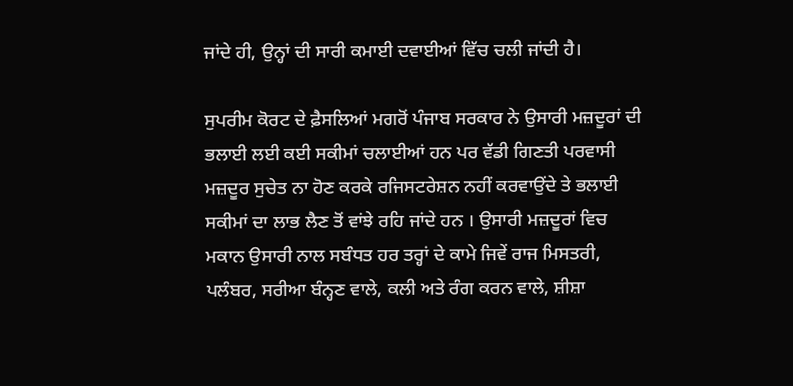ਜਾਂਦੇ ਹੀ, ਉਨ੍ਹਾਂ ਦੀ ਸਾਰੀ ਕਮਾਈ ਦਵਾਈਆਂ ਵਿੱਚ ਚਲੀ ਜਾਂਦੀ ਹੈ।

ਸੁਪਰੀਮ ਕੋਰਟ ਦੇ ਫ਼ੈਸਲਿਆਂ ਮਗਰੋਂ ਪੰਜਾਬ ਸਰਕਾਰ ਨੇ ਉਸਾਰੀ ਮਜ਼ਦੂਰਾਂ ਦੀ ਭਲਾਈ ਲਈ ਕਈ ਸਕੀਮਾਂ ਚਲਾਈਆਂ ਹਨ ਪਰ ਵੱਡੀ ਗਿਣਤੀ ਪਰਵਾਸੀ ਮਜ਼ਦੂਰ ਸੁਚੇਤ ਨਾ ਹੋਣ ਕਰਕੇ ਰਜਿਸਟਰੇਸ਼ਨ ਨਹੀਂ ਕਰਵਾਉਂਦੇ ਤੇ ਭਲਾਈ ਸਕੀਮਾਂ ਦਾ ਲਾਭ ਲੈਣ ਤੋਂ ਵਾਂਝੇ ਰਹਿ ਜਾਂਦੇ ਹਨ । ਉਸਾਰੀ ਮਜ਼ਦੂਰਾਂ ਵਿਚ ਮਕਾਨ ਉਸਾਰੀ ਨਾਲ ਸਬੰਧਤ ਹਰ ਤਰ੍ਹਾਂ ਦੇ ਕਾਮੇ ਜਿਵੇਂ ਰਾਜ ਮਿਸਤਰੀ, ਪਲੰਬਰ, ਸਰੀਆ ਬੰਨ੍ਹਣ ਵਾਲੇ, ਕਲੀ ਅਤੇ ਰੰਗ ਕਰਨ ਵਾਲੇ, ਸ਼ੀਸ਼ਾ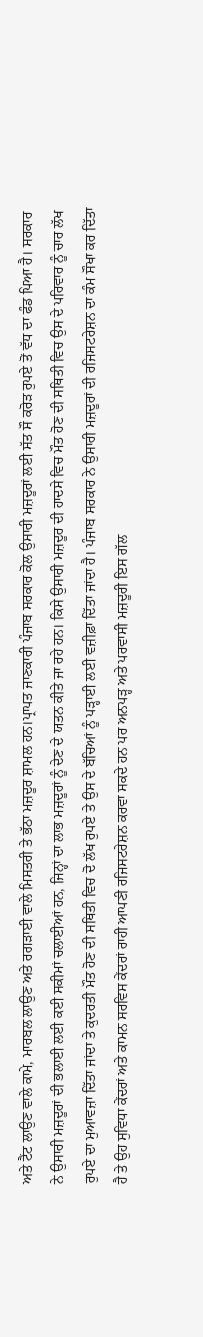ਅਤੇ ਟੈਂਟ ਲਾਉਣ ਵਾਲੇ ਕਾਮੇ, ਮਾਰਬਲ ਲਾਉਣ ਅਤੇ ਰਗੜਾਈ ਵਾਲੇ ਮਿਸਤਰੀ ਤੇ ਭੱਠਾ ਮਜ਼ਦੂਰ ਸ਼ਾਮਲ ਹਨ।ਪ੍ਰਾਪਤ ਜਾਣਕਾਰੀ ਪੰਜਾਬ ਸਰਕਾਰ ਕੋਲ ਉਸਾਰੀ ਮਜ਼ਦੂਰਾਂ ਲਈ ਸੱਤ ਸੌ ਕਰੋੜ ਰੁਪਏ ਤੋਂ ਵੱਧ ਦਾ ਫੰਡ ਪਿਆ ਹੈ। ਸਰਕਾਰ ਨੇ ਉਸਾਰੀ ਮਜ਼ਦੂਰਾਂ ਦੀ ਭਲਾਈ ਲਈ ਕਈ ਸਕੀਮਾਂ ਚਲਾਈਆਂ ਹਨ, ਜਿਨ੍ਹਾਂ ਦਾ ਲਾਭ ਮਜ਼ਦੂਰਾਂ ਨੂੰ ਦੇਣ ਦੇ ਯਤਨ ਕੀਤੇ ਜਾ ਰਹੇ ਹਨ। ਕਿਸੇ ਉਸਾਰੀ ਮਜ਼ਦੂਰ ਦੀ ਹਾਦਸੇ ਵਿਚ ਮੌਤ ਹੋਣ ਦੀ ਸਥਿਤੀ ਵਿਚ ਉਸ ਦੇ ਪਰਿਵਾਰ ਨੂੰ ਚਾਰ ਲੱਖ ਰੁਪਏ ਦਾ ਮੁਆਵਜ਼ਾ ਦਿੱਤਾ ਜਾਂਦਾ ਤੇ ਕੁਦਰਤੀ ਮੌਤ ਹੋਣ ਦੀ ਸਥਿਤੀ ਵਿਚ ਦੋ ਲੱਖ ਰੁਪਏ ਤੇ ਉਸ ਦੇ ਬੱਚਿਆਂ ਨੂੰ ਪੜ੍ਹਾਈ ਲਈ ਵਜ਼ੀਫ਼ਾ ਦਿੱਤਾ ਜਾਂਦਾ ਹੈ। ਪੰਜਾਬ ਸਰਕਾਰ ਨੇ ਉਸਾਰੀ ਮਜ਼ਦੂਰਾਂ ਦੀ ਰਜਿਸਟਰੇਸ਼ਨ ਦਾ ਕੰਮ ਸੌਖਾ ਕਰ ਦਿੱਤਾ ਹੈ ਤੇ ਉਹ ਸੁਵਿਧਾ ਕੇਂਦਰਾਂ ਅਤੇ ਕਾਮਨ ਸਰਵਿਸ ਕੇਂਦਰਾਂ ਰਾਹੀ ਆਪਣੀ ਰਜਿਸਟਰੇਸ਼ਨ ਕਰਵਾ ਸਕਦੇ ਹਨ ਪਰ ਅਨਪੜ੍ਹ ਅਤੇ ਪਰਵਾਸੀ ਮਜ਼ਦੂਰੀ ਇਸ ਗੱਲ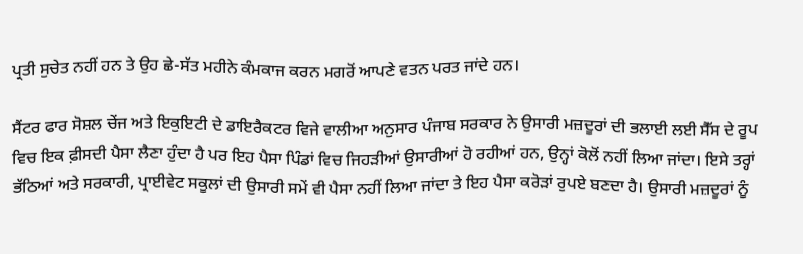ਪ੍ਰਤੀ ਸੁਚੇਤ ਨਹੀਂ ਹਨ ਤੇ ਉਹ ਛੇ-ਸੱਤ ਮਹੀਨੇ ਕੰਮਕਾਜ ਕਰਨ ਮਗਰੋਂ ਆਪਣੇ ਵਤਨ ਪਰਤ ਜਾਂਦੇ ਹਨ।

ਸੈਂਟਰ ਫਾਰ ਸੋਸ਼ਲ ਚੇਂਜ ਅਤੇ ਇਕੁਇਟੀ ਦੇ ਡਾਇਰੈਕਟਰ ਵਿਜੇ ਵਾਲੀਆ ਅਨੁਸਾਰ ਪੰਜਾਬ ਸਰਕਾਰ ਨੇ ਉਸਾਰੀ ਮਜ਼ਦੂਰਾਂ ਦੀ ਭਲਾਈ ਲਈ ਸੈੱਸ ਦੇ ਰੂਪ ਵਿਚ ਇਕ ਫ਼ੀਸਦੀ ਪੈਸਾ ਲੈਣਾ ਹੁੰਦਾ ਹੈ ਪਰ ਇਹ ਪੈਸਾ ਪਿੰਡਾਂ ਵਿਚ ਜਿਹੜੀਆਂ ਉਸਾਰੀਆਂ ਹੋ ਰਹੀਆਂ ਹਨ, ਉਨ੍ਹਾਂ ਕੋਲੋਂ ਨਹੀਂ ਲਿਆ ਜਾਂਦਾ। ਇਸੇ ਤਰ੍ਹਾਂ ਭੱਠਿਆਂ ਅਤੇ ਸਰਕਾਰੀ, ਪ੍ਰਾਈਵੇਟ ਸਕੂਲਾਂ ਦੀ ਉਸਾਰੀ ਸਮੇਂ ਵੀ ਪੈਸਾ ਨਹੀਂ ਲਿਆ ਜਾਂਦਾ ਤੇ ਇਹ ਪੈਸਾ ਕਰੋੜਾਂ ਰੁਪਏ ਬਣਦਾ ਹੈ। ਉਸਾਰੀ ਮਜ਼ਦੂਰਾਂ ਨੂੰ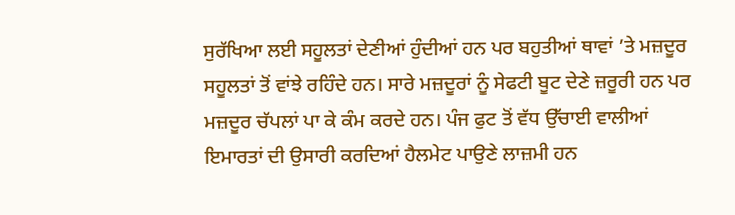ਸੁਰੱਖਿਆ ਲਈ ਸਹੂਲਤਾਂ ਦੇਣੀਆਂ ਹੁੰਦੀਆਂ ਹਨ ਪਰ ਬਹੁਤੀਆਂ ਥਾਵਾਂ ’ਤੇ ਮਜ਼ਦੂਰ ਸਹੂਲਤਾਂ ਤੋਂ ਵਾਂਝੇ ਰਹਿੰਦੇ ਹਨ। ਸਾਰੇ ਮਜ਼ਦੂਰਾਂ ਨੂੰ ਸੇਫਟੀ ਬੂਟ ਦੇਣੇ ਜ਼ਰੂਰੀ ਹਨ ਪਰ ਮਜ਼ਦੂਰ ਚੱਪਲਾਂ ਪਾ ਕੇ ਕੰਮ ਕਰਦੇ ਹਨ। ਪੰਜ ਫੁਟ ਤੋਂ ਵੱਧ ਉੱਚਾਈ ਵਾਲੀਆਂ ਇਮਾਰਤਾਂ ਦੀ ਉਸਾਰੀ ਕਰਦਿਆਂ ਹੈਲਮੇਟ ਪਾਉਣੇ ਲਾਜ਼ਮੀ ਹਨ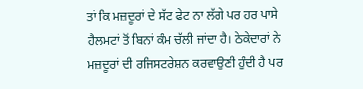ਤਾਂ ਕਿ ਮਜ਼ਦੂਰਾਂ ਦੇ ਸੱਟ ਫੇਟ ਨਾ ਲੱਗੇ ਪਰ ਹਰ ਪਾਸੇ ਹੈਲਮਟਾਂ ਤੋਂ ਬਿਨਾਂ ਕੰਮ ਚੱਲੀ ਜਾਂਦਾ ਹੈ। ਠੇਕੇਦਾਰਾਂ ਨੇ ਮਜ਼ਦੂਰਾਂ ਦੀ ਰਜਿਸਟਰੇਸ਼ਨ ਕਰਵਾਉਣੀ ਹੁੰਦੀ ਹੈ ਪਰ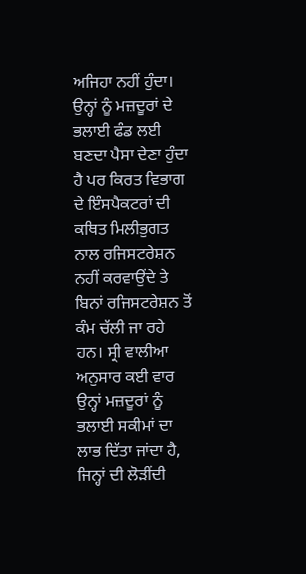ਅਜਿਹਾ ਨਹੀਂ ਹੁੰਦਾ। ਉਨ੍ਹਾਂ ਨੂੰ ਮਜ਼ਦੂਰਾਂ ਦੇ ਭਲਾਈ ਫੰਡ ਲਈ ਬਣਦਾ ਪੈਸਾ ਦੇਣਾ ਹੁੰਦਾ ਹੈ ਪਰ ਕਿਰਤ ਵਿਭਾਗ ਦੇ ਇੰਸਪੈਕਟਰਾਂ ਦੀ ਕਥਿਤ ਮਿਲੀਭੁਗਤ ਨਾਲ ਰਜਿਸਟਰੇਸ਼ਨ ਨਹੀਂ ਕਰਵਾਉਂਦੇ ਤੇ ਬਿਨਾਂ ਰਜਿਸਟਰੇਸ਼ਨ ਤੋਂ ਕੰਮ ਚੱਲੀ ਜਾ ਰਹੇ ਹਨ। ਸ੍ਰੀ ਵਾਲੀਆ ਅਨੁਸਾਰ ਕਈ ਵਾਰ ਉਨ੍ਹਾਂ ਮਜ਼ਦੂਰਾਂ ਨੂੰ ਭਲਾਈ ਸਕੀਮਾਂ ਦਾ ਲਾਭ ਦਿੱਤਾ ਜਾਂਦਾ ਹੈ, ਜਿਨ੍ਹਾਂ ਦੀ ਲੋੜੀਂਦੀ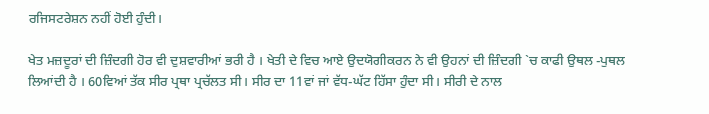ਰਜਿਸਟਰੇਸ਼ਨ ਨਹੀਂ ਹੋਈ ਹੁੰਦੀ।

ਖੇਤ ਮਜ਼ਦੂਰਾਂ ਦੀ ਜ਼ਿੰਦਗੀ ਹੋਰ ਵੀ ਦੁਸ਼ਵਾਰੀਆਂ ਭਰੀ ਹੈ । ਖੇਤੀ ਦੇ ਵਿਚ ਆਏ ਉਦਯੋਗੀਕਰਨ ਨੇ ਵੀ ਉਹਨਾਂ ਦੀ ਜ਼ਿੰਦਗੀ `ਚ ਕਾਫੀ ਉਥਲ -ਪੁਥਲ ਲਿਆਂਦੀ ਹੈ । 60ਵਿਆਂ ਤੱਕ ਸੀਰ ਪ੍ਰਥਾ ਪ੍ਰਚੱਲਤ ਸੀ। ਸੀਰ ਦਾ 11ਵਾਂ ਜਾਂ ਵੱਧ-ਘੱਟ ਹਿੱਸਾ ਹੁੰਦਾ ਸੀ। ਸੀਰੀ ਦੇ ਨਾਲ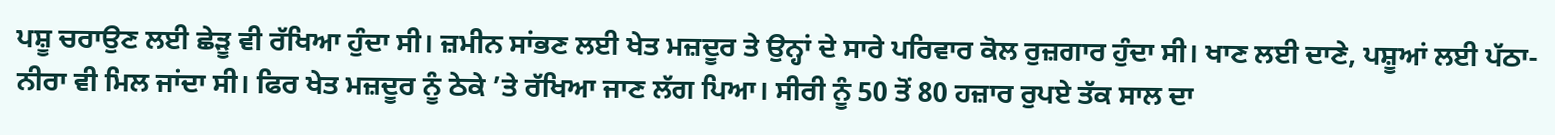ਪਸ਼ੂ ਚਰਾਉਣ ਲਈ ਛੇੜੂ ਵੀ ਰੱਖਿਆ ਹੁੰਦਾ ਸੀ। ਜ਼ਮੀਨ ਸਾਂਭਣ ਲਈ ਖੇਤ ਮਜ਼ਦੂਰ ਤੇ ਉਨ੍ਹਾਂ ਦੇ ਸਾਰੇ ਪਰਿਵਾਰ ਕੋਲ ਰੁਜ਼ਗਾਰ ਹੁੰਦਾ ਸੀ। ਖਾਣ ਲਈ ਦਾਣੇ, ਪਸ਼ੂਆਂ ਲਈ ਪੱਠਾ-ਨੀਰਾ ਵੀ ਮਿਲ ਜਾਂਦਾ ਸੀ। ਫਿਰ ਖੇਤ ਮਜ਼ਦੂਰ ਨੂੰ ਠੇਕੇ ’ਤੇ ਰੱਖਿਆ ਜਾਣ ਲੱਗ ਪਿਆ। ਸੀਰੀ ਨੂੰ 50 ਤੋਂ 80 ਹਜ਼ਾਰ ਰੁਪਏ ਤੱਕ ਸਾਲ ਦਾ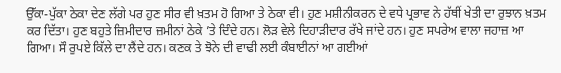ਉੱਕਾ-ਪੁੱਕਾ ਠੇਕਾ ਦੇਣ ਲੱਗੇ ਪਰ ਹੁਣ ਸੀਰ ਵੀ ਖ਼ਤਮ ਹੋ ਗਿਆ ਤੇ ਠੇਕਾ ਵੀ। ਹੁਣ ਮਸ਼ੀਨੀਕਰਨ ਦੇ ਵਧੇ ਪ੍ਰਭਾਵ ਨੇ ਹੱਥੀਂ ਖੇਤੀ ਦਾ ਰੁਝਾਨ ਖ਼ਤਮ ਕਰ ਦਿੱਤਾ। ਹੁਣ ਬਹੁਤੇ ਜ਼ਿਮੀਦਾਰ ਜ਼ਮੀਨਾਂ ਠੇਕੇ ’ਤੇ ਦਿੰਦੇ ਹਨ। ਲੋੜ ਵੇਲੇ ਦਿਹਾੜੀਦਾਰ ਰੱਖੇ ਜਾਂਦੇ ਹਨ। ਹੁਣ ਸਪਰੇਅ ਵਾਲਾ ਜਹਾਜ਼ ਆ ਗਿਆ। ਸੌ ਰੁਪਏ ਕਿੱਲੇ ਦਾ ਲੈਂਦੇ ਹਨ। ਕਣਕ ਤੇ ਝੋਨੇ ਦੀ ਵਾਢੀ ਲਈ ਕੰਬਾਈਨਾਂ ਆ ਗਈਆਂ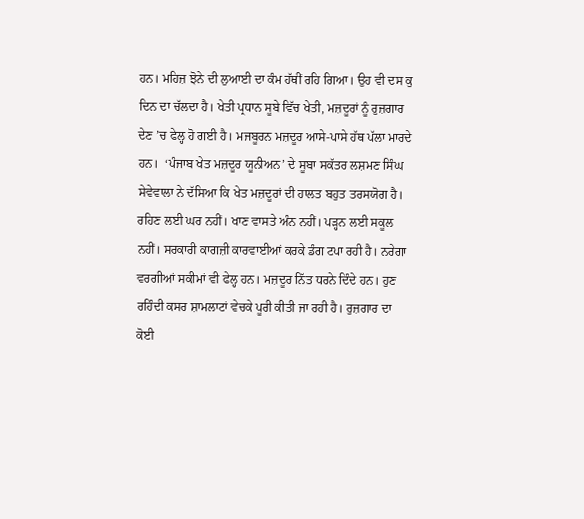ਹਨ। ਮਹਿਜ਼ ਝੋਨੇ ਦੀ ਲੁਆਈ ਦਾ ਕੰਮ ਹੱਥੀਂ ਰਹਿ ਗਿਆ। ਉਹ ਵੀ ਦਸ ਕੁ ਦਿਨ ਦਾ ਚੱਲਦਾ ਹੈ। ਖੇਤੀ ਪ੍ਰਧਾਨ ਸੂਬੇ ਵਿੱਚ ਖੇਤੀ, ਮਜ਼ਦੂਰਾਂ ਨੂੰ ਰੁਜ਼ਗਾਰ ਦੇਣ ’ਚ ਫੇਲ੍ਹ ਹੋ ਗਈ ਹੈ। ਮਜਬੂਰਨ ਮਜ਼ਦੂਰ ਆਸੇ-ਪਾਸੇ ਹੱਥ ਪੱਲਾ ਮਾਰਦੇ ਹਨ।  ‘ਪੰਜਾਬ ਖੇਤ ਮਜ਼ਦੂਰ ਯੂਨੀਅਨ’ ਦੇ ਸੂਬਾ ਸਕੱਤਰ ਲਸ਼ਮਣ ਸਿੰਘ ਸੇਵੇਵਾਲਾ ਨੇ ਦੱਸਿਆ ਕਿ ਖੇਤ ਮਜ਼ਦੂਰਾਂ ਦੀ ਹਾਲਤ ਬਹੁਤ ਤਰਸਯੋਗ ਹੈ। ਰਹਿਣ ਲਈ ਘਰ ਨਹੀਂ। ਖਾਣ ਵਾਸਤੇ ਅੰਨ ਨਹੀਂ। ਪੜ੍ਹਨ ਲਈ ਸਕੂਲ ਨਹੀਂ। ਸਰਕਾਰੀ ਕਾਗਜ਼ੀ ਕਾਰਵਾਈਆਂ ਕਰਕੇ ਡੰਗ ਟਪਾ ਰਹੀ ਹੈ। ਨਰੇਗਾ ਵਰਗੀਆਂ ਸਕੀਮਾਂ ਵੀ ਫੇਲ੍ਹ ਹਨ। ਮਜ਼ਦੂਰ ਨਿੱਤ ਧਰਨੇ ਦਿੰਦੇ ਹਨ। ਹੁਣ ਰਹਿੰਦੀ ਕਸਰ ਸ਼ਾਮਲਾਟਾਂ ਵੇਚਕੇ ਪੂਰੀ ਕੀਤੀ ਜਾ ਰਹੀ ਹੈ। ਰੁਜ਼ਗਾਰ ਦਾ ਕੋਈ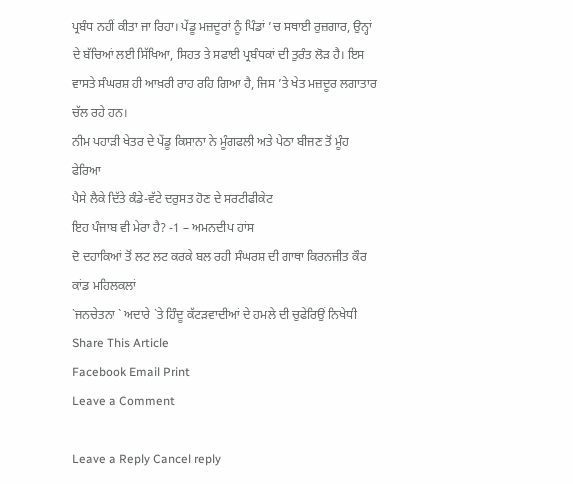ਪ੍ਰਬੰਧ ਨਹੀਂ ਕੀਤਾ ਜਾ ਰਿਹਾ। ਪੇਂਡੂ ਮਜ਼ਦੂਰਾਂ ਨੂੰ ਪਿੰਡਾਂ ’ਚ ਸਥਾਈ ਰੁਜ਼ਗਾਰ, ਉਨ੍ਹਾਂ ਦੇ ਬੱਚਿਆਂ ਲਈ ਸਿੱਖਿਆ, ਸਿਹਤ ਤੇ ਸਫਾਈ ਪ੍ਰਬੰਧਕਾਂ ਦੀ ਤੁਰੰਤ ਲੋੜ ਹੈ। ਇਸ ਵਾਸਤੇ ਸੰਘਰਸ਼ ਹੀ ਆਖ਼ਰੀ ਰਾਹ ਰਹਿ ਗਿਆ ਹੈ, ਜਿਸ ’ਤੇ ਖੇਤ ਮਜ਼ਦੂਰ ਲਗਾਤਾਰ ਚੱਲ ਰਹੇ ਹਨ।
ਨੀਮ ਪਹਾੜੀ ਖੇਤਰ ਦੇ ਪੇਂਡੂ ਕਿਸਾਨਾ ਨੇ ਮੂੰਗਫਲੀ ਅਤੇ ਪੇਠਾ ਬੀਜਣ ਤੋਂ ਮੂੰਹ ਫੇਰਿਆ
ਪੈਸੇ ਲੈਕੇ ਦਿੱਤੇ ਕੰਡੇ-ਵੱਟੇ ਦਰੁਸਤ ਹੋਣ ਦੇ ਸਰਟੀਫੀਕੇਟ
ਇਹ ਪੰਜਾਬ ਵੀ ਮੇਰਾ ਹੈ? -1 – ਅਮਨਦੀਪ ਹਾਂਸ
ਦੋ ਦਹਾਕਿਆਂ ਤੋਂ ਲਟ ਲਟ ਕਰਕੇ ਬਲ ਰਹੀ ਸੰਘਰਸ਼ ਦੀ ਗਾਥਾ ਕਿਰਨਜੀਤ ਕੌਰ ਕਾਂਡ ਮਹਿਲਕਲਾਂ
`ਜਨਚੇਤਨਾ ` ਅਦਾਰੇ `ਤੇ ਹਿੰਦੂ ਕੱਟੜਵਾਦੀਆਂ ਦੇ ਹਮਲੇ ਦੀ ਚੁਫੇਰਿਉਂ ਨਿਖੇਧੀ
Share This Article
Facebook Email Print
Leave a Comment

Leave a Reply Cancel reply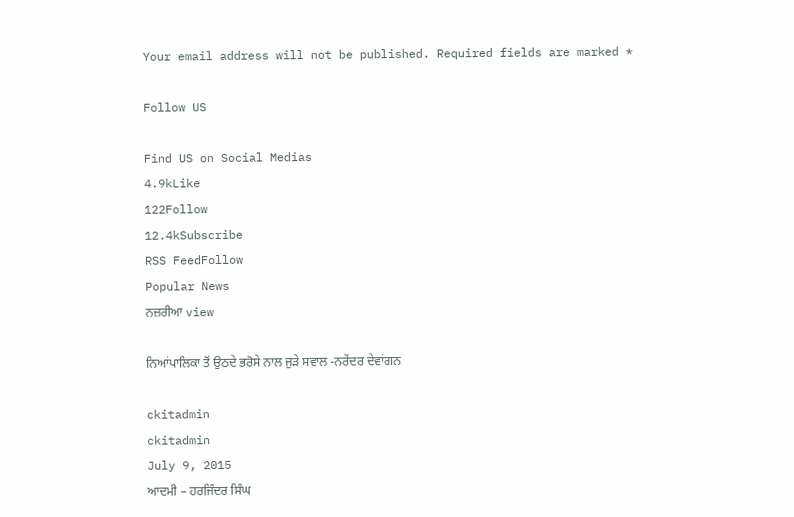Your email address will not be published. Required fields are marked *

Follow US

Find US on Social Medias
4.9kLike
122Follow
12.4kSubscribe
RSS FeedFollow
Popular News
ਨਜ਼ਰੀਆ view

ਨਿਆਂਪਾਲਿਕਾ ਤੋਂ ਉਠਦੇ ਭਰੋਸੇ ਨਾਲ ਜੁੜੇ ਸਵਾਲ -ਨਰੇਂਦਰ ਦੇਵਾਂਗਨ

ckitadmin
ckitadmin
July 9, 2015
ਆਦਮੀ – ਹਰਜਿੰਦਰ ਸਿੰਘ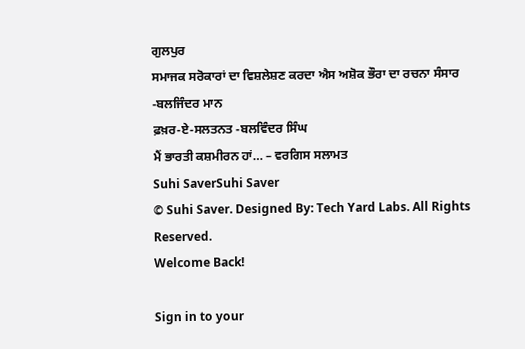ਗੁਲਪੁਰ
ਸਮਾਜਕ ਸਰੋਕਾਰਾਂ ਦਾ ਵਿਸ਼ਲੇਸ਼ਣ ਕਰਦਾ ਐਸ ਅਸ਼ੋਕ ਭੌਰਾ ਦਾ ਰਚਨਾ ਸੰਸਾਰ -ਬਲਜਿੰਦਰ ਮਾਨ
ਫ਼ਖ਼ਰ-ਏ-ਸਲਤਨਤ -ਬਲਵਿੰਦਰ ਸਿੰਘ
ਮੈਂ ਭਾਰਤੀ ਕਸ਼ਮੀਰਨ ਹਾਂ… – ਵਰਗਿਸ ਸਲਾਮਤ
Suhi SaverSuhi Saver
© Suhi Saver. Designed By: Tech Yard Labs. All Rights Reserved.
Welcome Back!

Sign in to your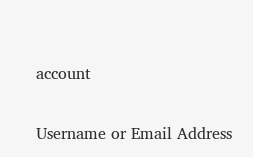account

Username or Email Address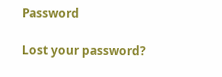Password

Lost your password?